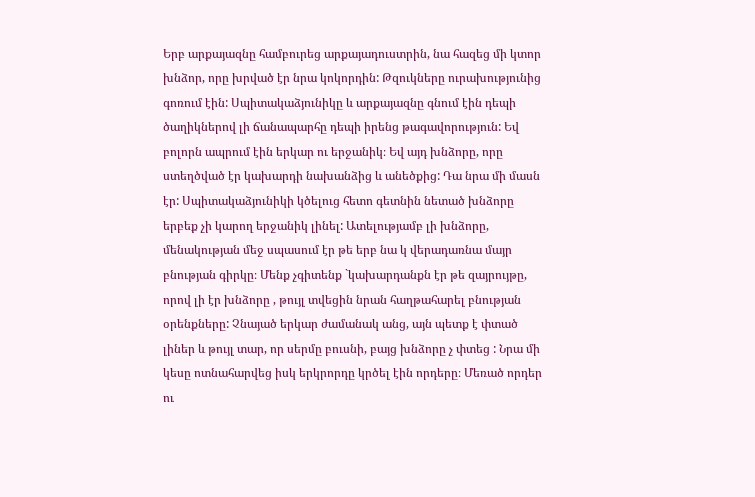Երբ արքայազնը համբուրեց արքայադուստրին, նա հազեց մի կտոր խնձոր, որը խրված էր նրա կոկորդին: Թզուկները ուրախությունից գոռում էին: Սպիտակաձյունիկը և արքայազնը գնում էին դեպի ծաղիկներով լի ճանապարհը դեպի իրենց թագավորություն: Եվ բոլորն ապրում էին երկար ու երջանիկ։ Եվ այդ խնձորը, որը ստեղծված էր կախարդի նախանձից և անեծքից: Դա նրա մի մասն էր: Սպիտակաձյունիկի կծելուց հետո գետնին նետած խնձորը երբեք չի կարող երջանիկ լինել: Ատելությամբ լի խնձորը, մենակության մեջ սպասում էր թե երբ նա կ վերադառնա մայր բնության գիրկը։ Մենք չգիտենք `կախարդանքն էր թե զայրույթը, որով լի էր խնձորը , թույլ տվեցին նրան հաղթահարել բնության օրենքները: Չնայած երկար ժամանակ անց, այն պետք է փտած լիներ և թույլ տար, որ սերմը բուսնի, բայց խնձորը չ փտեց : Նրա մի կեսը ոտնահարվեց իսկ երկրորդը կրծել էին որդերը։ Մեռած որդեր ու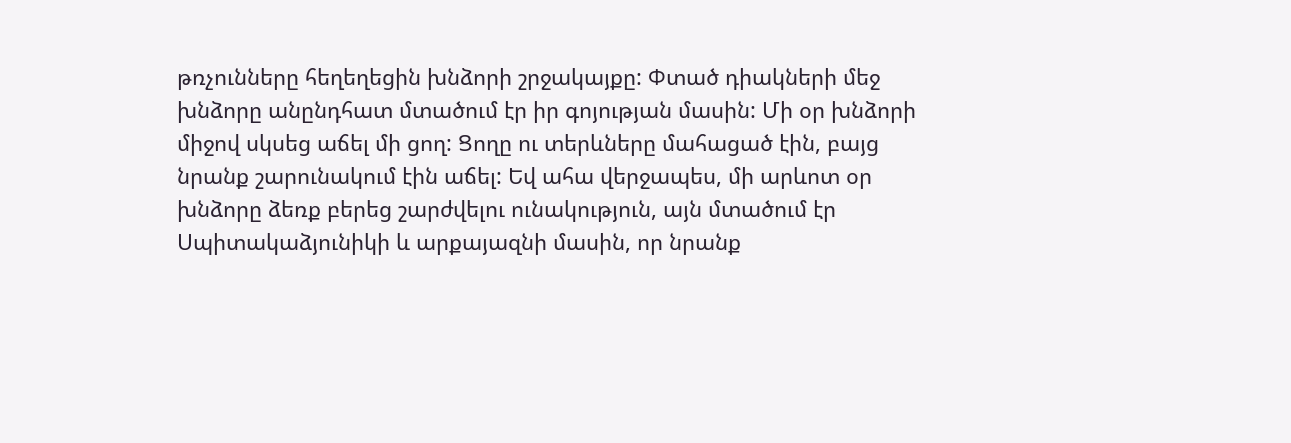թռչունները հեղեղեցին խնձորի շրջակայքը: Փտած դիակների մեջ խնձորը անընդհատ մտածում էր իր գոյության մասին: Մի օր խնձորի միջով սկսեց աճել մի ցող: Ցողը ու տերևները մահացած էին, բայց նրանք շարունակում էին աճել: Եվ ահա վերջապես, մի արևոտ օր խնձորը ձեռք բերեց շարժվելու ունակություն, այն մտածում էր Սպիտակաձյունիկի և արքայազնի մասին, որ նրանք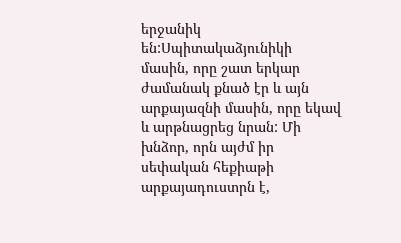երջանիկ են:Սպիտակաձյունիկի մասին, որը շատ երկար ժամանակ քնած էր և այն արքայազնի մասին, որը եկավ և արթնացրեց նրան: Մի խնձոր, որն այժմ իր սեփական հեքիաթի արքայադուստրն է,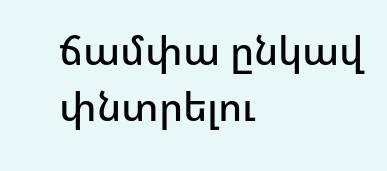ճամփա ընկավ փնտրելու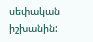սեփական իշխանին: